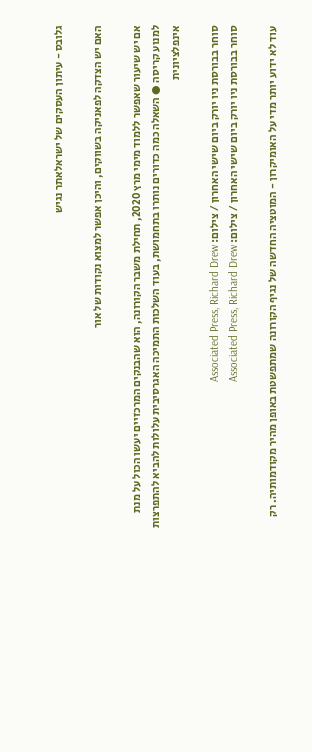גלובס - עיתון העסקים של ישראלאתר נגיש

האם יש הצדקה לפאניקה בשווקים, והיכן אפשר למצוא נקודות של אור

אם יש שיעור שאפשר ללמוד מימי מרץ 2020, תחילת משבר הקורונה, הוא שהבנקים המרכזיים יעשו הכול על מנת למנוע קריסה ● השאלה כמה כדורים נותרו בתחמושת, בעוד השלכות התמיכה האגרסיבית עלולות להביא להתפרצות אינפלציונית

סוחר בבורסת ניו יורק ביום שישי האחרון / צילום: Associated Press, Richard Drew
סוחר בבורסת ניו יורק ביום שישי האחרון / צילום: Associated Press, Richard Drew

עוד לא ידוע יותר מדי על האומיקרון - המוטציה החדשה של נגיף הקורונה שמתפשטת באופן מהיר מקודמותיה. רק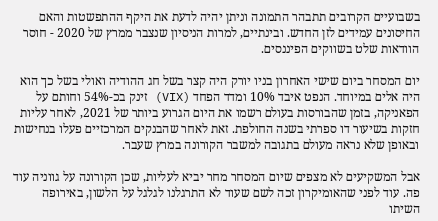בשבועיים הקרובים תתבהר התמונה וניתן יהיה לדעת את היקף ההתפשטות והאם החיסונים עמידים לזן החדש. ובינתיים, למרות הניסיון שנצבר ממרץ של 2020 - חוסר הוודאות שלט בשווקים הפיננסים.

יום המסחר ביום שישי האחרון בניו יורק היה קצר בשל חג ההודיה ואולי בשל כך הוא היה אלים במיוחד. הנפט איבד 10% ומדד הפחד (VIX) זינק בכ-54% וחותם על הפאניקה, בזמן שהבורסות בעולם רשמו את היום הגרוע ביותר של 2021, לאחר עליות חזקות בשיעור דו ספרתי בשנה החולפת. זאת לאחר שהבנקים המרכזיים פעלו בנחישות ובאופן שלא נראה מעולם בתגובה למשבר הקורונה במרץ שעבר.

אבל המשקיעים לא מצפים שיום המסחר מחר יביא לעליות, שכן הקורונה על גווניה עוד פה. עוד לפני שהאומיקרון זכה לשם שעוד לא התרגלנו לגלגל על הלשון, באירופה השיתו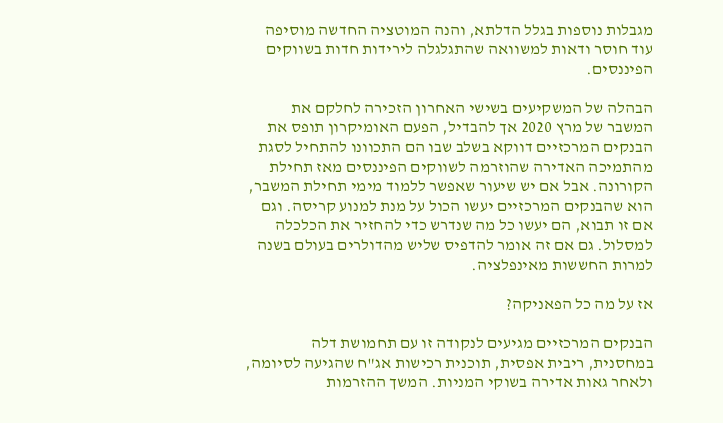מגבלות נוספות בגלל הדלתא, והנה המוטציה החדשה מוסיפה עוד חוסר ודאות למשוואה שהתגלגלה לירידות חדות בשווקים הפיננסים.

הבהלה של המשקיעים בשישי האחרון הזכירה לחלקם את המשבר של מרץ 2020 אך להבדיל, הפעם האומיקרון תופס את הבנקים המרכזיים דווקא בשלב שבו הם התכוונו להתחיל לסגת מהתמיכה האדירה שהוזרמה לשווקים הפיננסים מאז תחילת הקורונה. אבל אם יש שיעור שאפשר ללמוד מימי תחילת המשבר, הוא שהבנקים המרכזיים יעשו הכול על מנת למנוע קריסה. וגם אם זו תבוא, הם יעשו כל מה שנדרש כדי להחזיר את הכלכלה למסלול. גם אם זה אומר להדפיס שליש מהדולרים בעולם בשנה למרות החששות מאינפלציה.

אז על מה כל הפאניקה?

הבנקים המרכזיים מגיעים לנקודה זו עם תחמושת דלה במחסנית, ריבית אפסית, תוכנית רכישות אג"ח שהגיעה לסיומה, ולאחר גאות אדירה בשוקי המניות. המשך ההזרמות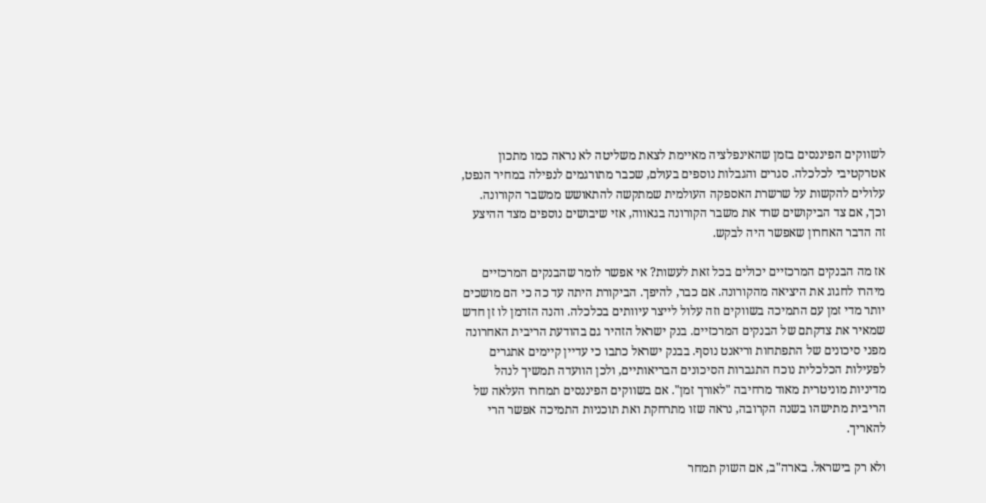לשווקים הפיננסים בזמן שהאינפלציה מאיימת לצאת משליטה לא נראה כמו מתכון אטרקטיבי לכלכלה. סגרים והגבלות נוספים בעולם, שכבר מתורגמים לנפילה במחיר הנפט, עלולים להקשות על שרשרת האספקה העולמית שמתקשה להתאושש ממשבר הקורונה. וכך, אם צד הביקושים שרד את משבר הקורונה בגאווה, אזי שיבושים נוספים מצד ההיצע זה הדבר האחרון שאפשר היה לבקש.

אז מה הבנקים המרכזיים יכולים בכל זאת לעשות? אי אפשר לומר שהבנקים המרכזיים מיהרו לחגוג את היציאה מהקורונה. אם כבר, להיפך. הביקורת היתה עד כה כי הם מושכים יותר מדי זמן עם התמיכה בשווקים וזה עלול לייצר עיוותים בכלכלה. והנה הזדמן לו זן חדש שמאיר את צדקתם של הבנקים המרכזיים. בנק ישראל הזהיר גם בהודעת הריבית האחרונה מפני סיכונים של התפתחות וריאנט נוסף. בבנק ישראל כתבו כי עדיין קיימים אתגרים לפעילות הכלכלית נוכח התגברות הסיכונים הבריאותיים, ולכן הוועדה תמשיך לנהל מדיניות מוניטרית מאוד מרחיבה "לאורך זמן". אם בשווקים הפיננסים תמחרו העלאה של הריבית מתישהו בשנה הקרובה, נראה שזו מתרחקת ואת תוכניות התמיכה אפשר הרי להאריך.

ולא רק בישראל. בארה"ב, אם השוק תמחר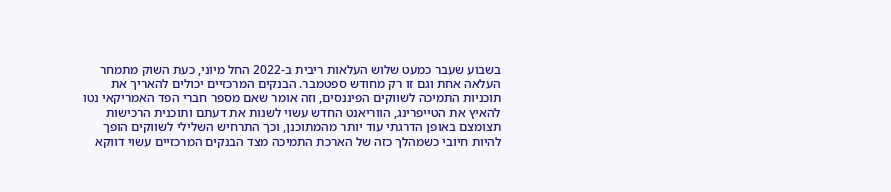בשבוע שעבר כמעט שלוש העלאות ריבית ב-2022 החל מיוני, כעת השוק מתמחר העלאה אחת וגם זו רק מחודש ספטמבר. הבנקים המרכזיים יכולים להאריך את תוכניות התמיכה לשווקים הפיננסים, וזה אומר שאם מספר חברי הפד האמריקאי נטו להאיץ את הטייפרינג, הווריאנט החדש עשוי לשנות את דעתם ותוכנית הרכישות תצומצם באופן הדרגתי עוד יותר מהמתוכנן, וכך התרחיש השלילי לשווקים הופך להיות חיובי כשמהלך כזה של הארכת התמיכה מצד הבנקים המרכזיים עשוי דווקא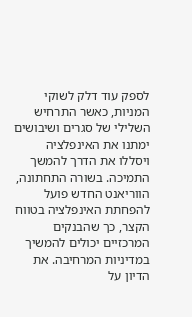לספק עוד דלק לשוקי המניות, כאשר התרחיש השלילי של סגרים ושיבושים ימתנו את האינפלציה ויסללו את הדרך להמשך התמיכה. בשורה התחתונה, הווריאנט החדש פועל להפחתת האינפלציה בטווח הקצר, כך שהבנקים המרכזיים יכולים להמשיך במדיניות המרחיבה. את הדיון על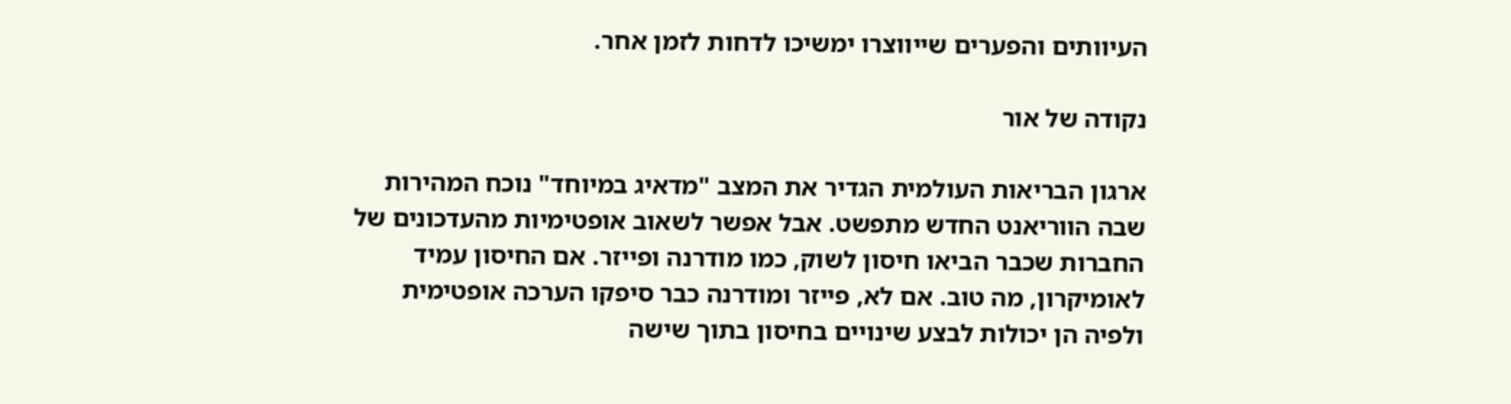העיוותים והפערים שייווצרו ימשיכו לדחות לזמן אחר.

נקודה של אור

ארגון הבריאות העולמית הגדיר את המצב "מדאיג במיוחד" נוכח המהירות שבה הווריאנט החדש מתפשט. אבל אפשר לשאוב אופטימיות מהעדכונים של החברות שכבר הביאו חיסון לשוק, כמו מודרנה ופייזר. אם החיסון עמיד לאומיקרון, מה טוב. אם לא, פייזר ומודרנה כבר סיפקו הערכה אופטימית ולפיה הן יכולות לבצע שינויים בחיסון בתוך שישה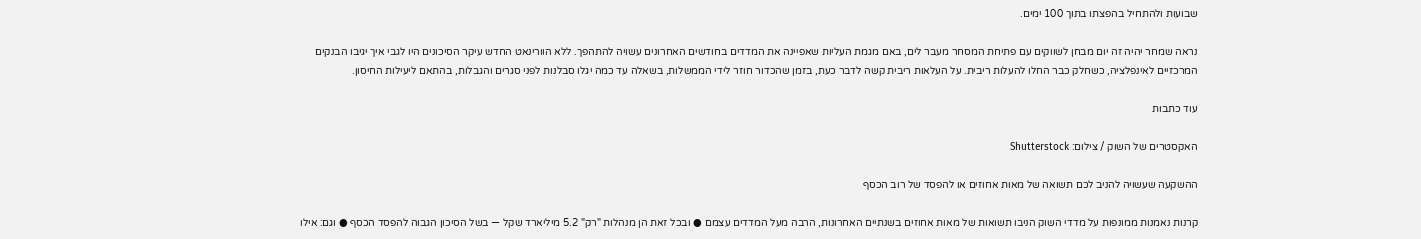שבועות ולהתחיל בהפצתו בתוך 100 ימים.

נראה שמחר יהיה זה יום מבחן לשווקים עם פתיחת המסחר מעבר לים, באם מגמת העליות שאפיינה את המדדים בחודשים האחרונים עשויה להתהפך. ללא הוורינאט החדש עיקר הסיכונים היו לגבי איך יגיבו הבנקים המרכזיים לאינפלציה, כשחלק כבר החלו להעלות ריבית. על העלאות ריבית קשה לדבר כעת, בזמן שהכדור חוזר לידי הממשלות, בשאלה עד כמה יגלו סבלנות לפני סגרים והגבלות, בהתאם ליעילות החיסון.

עוד כתבות

האקסטרים של השוק / צילום: Shutterstock

ההשקעה שעשויה להניב לכם תשואה של מאות אחוזים או להפסד של רוב הכסף

קרנות נאמנות ממונפות על מדדי השוק הניבו תשואות של מאות אחוזים בשנתיים האחרונות, הרבה מעל המדדים עצמם ● ובכל זאת הן מנהלות "רק" 5.2 מיליארד שקל — בשל הסיכון הגבוה להפסד הכסף ● וגם: אילו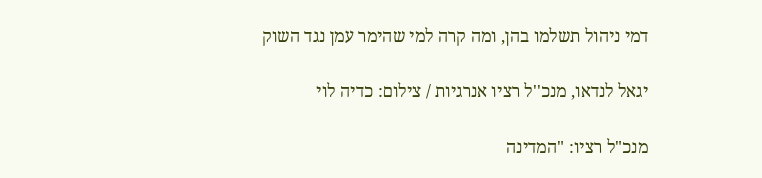דמי ניהול תשלמו בהן, ומה קרה למי שהימר עמן נגד השוק

יגאל לנדאו, מנכ''ל רציו אנרגיות / צילום: כדיה לוי

מנכ"ל רציו: "המדינה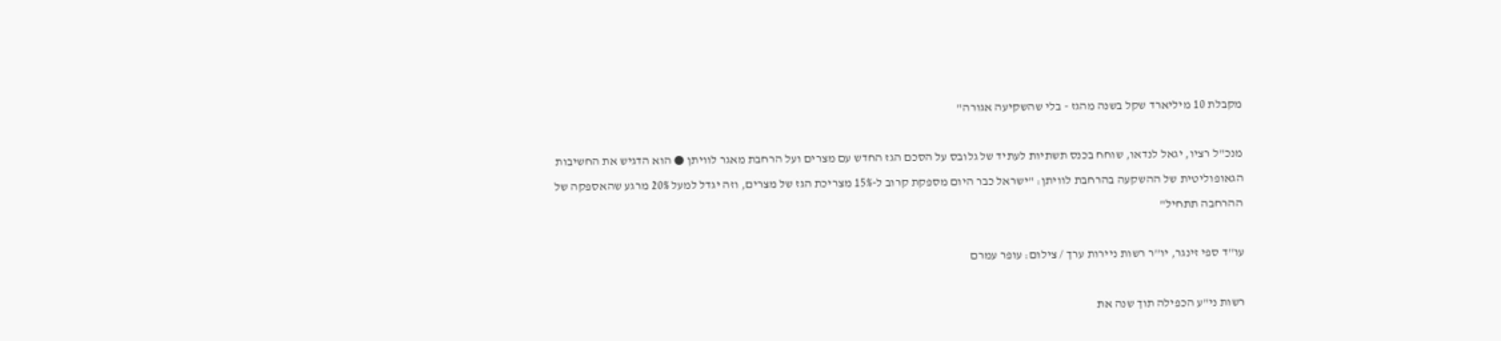מקבלת 10 מיליארד שקל בשנה מהגז - בלי שהשקיעה אגורה"

מנכ"ל רציו, יגאל לנדאו, שוחח בכנס תשתיות לעתיד של גלובס על הסכם הגז החדש עם מצרים ועל הרחבת מאגר לוויתן ● הוא הדגיש את החשיבות הגאופוליטית של ההשקעה בהרחבת לוויתן: "ישראל כבר היום מספקת קרוב ל-15% מצריכת הגז של מצרים, וזה יגדל למעל 20% מרגע שהאספקה של ההרחבה תתחיל"

עו''ד ספי זינגר, יו''ר רשות ניירות ערך / צילום: עופר עמרם

רשות ני"ע הכפילה תוך שנה את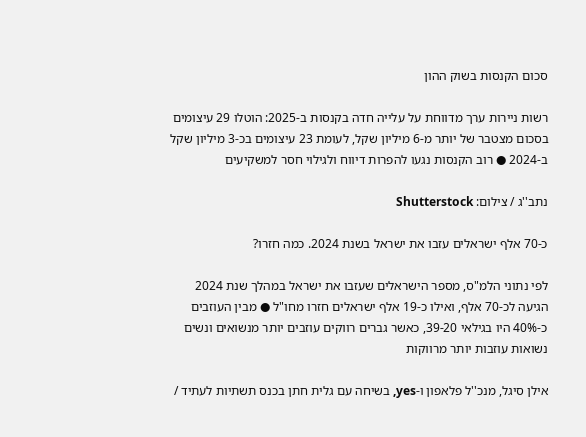סכום הקנסות בשוק ההון

רשות ניירות ערך מדווחת על עלייה חדה בקנסות ב-2025: הוטלו 29 עיצומים בסכום מצטבר של יותר מ-6 מיליון שקל, לעומת 23 עיצומים בכ-3 מיליון שקל ב-2024 ● רוב הקנסות נגעו להפרות דיווח ולגילוי חסר למשקיעים

נתב''ג / צילום: Shutterstock

כ-70 אלף ישראלים עזבו את ישראל בשנת 2024. כמה חזרו?

לפי נתוני הלמ"ס, מספר הישראלים שעזבו את ישראל במהלך שנת 2024 הגיעה לכ-70 אלף, ואילו כ-19 אלף ישראלים חזרו מחו"ל ● מבין העוזבים כ-40% היו בגילאי 39-20, כאשר גברים רווקים עוזבים יותר מנשואים ונשים נשואות עוזבות יותר מרווקות

אילן סיגל, מנכ''ל פלאפון ו-yes, בשיחה עם גלית חתן בכנס תשתיות לעתיד /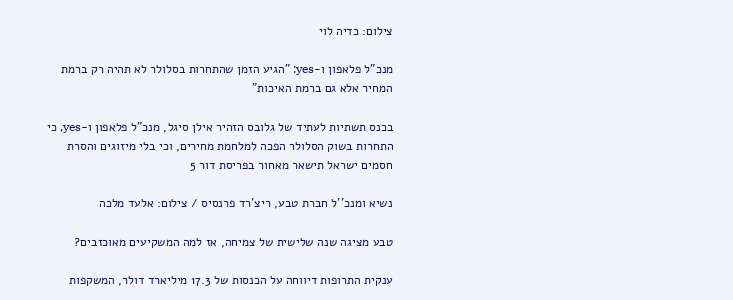צילום: כדיה לוי

מנכ"ל פלאפון ו-yes: "הגיע הזמן שהתחרות בסלולר לא תהיה רק ברמת המחיר אלא גם ברמת האיכות"

בכנס תשתיות לעתיד של גלובס הזהיר אילן סיגל, מנכ"ל פלאפון ו-yes, כי התחרות בשוק הסלולר הפכה למלחמת מחירים, וכי בלי מיזוגים והסרת חסמים ישראל תישאר מאחור בפריסת דור 5

נשיא ומנכ''ל חברת טבע, ריצ'רד פרנסיס / צילום: אלעד מלכה

טבע מציגה שנה שלישית של צמיחה, אז למה המשקיעים מאוכזבים?

ענקית התרופות דיווחה על הכנסות של 17.3 מיליארד דולר, המשקפות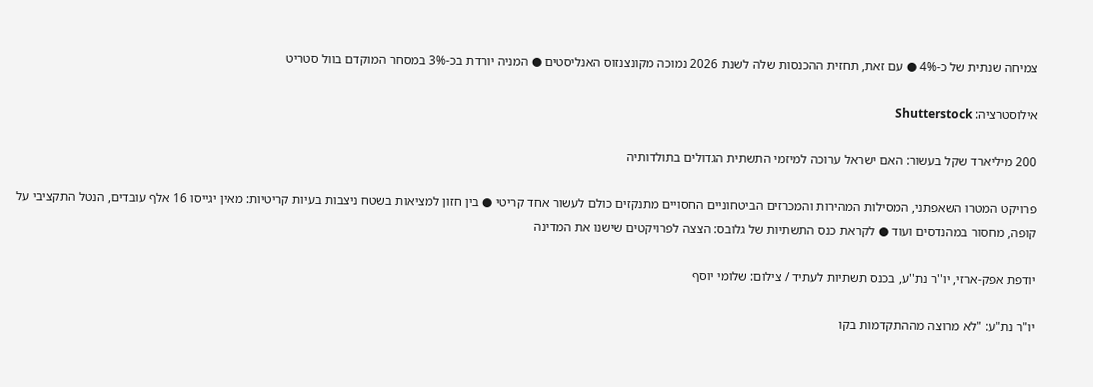צמיחה שנתית של כ-4% ● עם זאת, תחזית ההכנסות שלה לשנת 2026 נמוכה מקונצנזוס האנליסטים ● המניה יורדת בכ-3% במסחר המוקדם בוול סטריט

אילוסטרציה: Shutterstock

200 מיליארד שקל בעשור: האם ישראל ערוכה למיזמי התשתית הגדולים בתולדותיה

פרויקט המטרו השאפתני, המסילות המהירות והמכרזים הביטחוניים החסויים מתנקזים כולם לעשור אחד קריטי ● בין חזון למציאות בשטח ניצבות בעיות קריטיות: מאין יגייסו 16 אלף עובדים, הנטל התקציבי על קופה, מחסור במהנדסים ועוד ● לקראת כנס התשתיות של גלובס: הצצה לפרויקטים שישנו את המדינה

יודפת אפק-ארזי, יו''ר נת''ע, בכנס תשתיות לעתיד / צילום: שלומי יוסף

יו"ר נת"ע: "לא מרוצה מההתקדמות בקו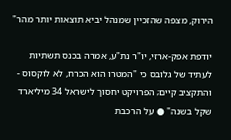הירוק, מצפה שהזכיין שמנהל יביא תוצאות יותר מהר"

יודפת אפק-ארזי, יו"ר נת"ע, אמרה בכנס תשתיות לעתיד של גלובס כי "המטרו הוא הכרח, לא לוקסוס - והתקציב קיים; הפרויקט יחסוך לישראל 34 מיליארד שקל בשנה" ● על הרכבת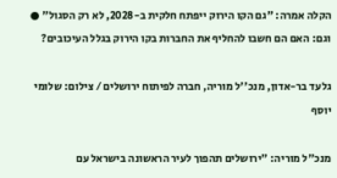הקלה אמרה: "גם הקו הירוק ייפתח חלקית ב-2028, לא רק הסגול" ● וגם: האם הם חשבו להחליף את החברות בקו הירוק בגלל העיכובים?

גלעד בר-אדון, מנכ''ל מוריה, חברה לפיתוח ירושלים / צילום: שלומי יוסף

מנכ"ל מוריה: "ירושלים תהפוך לעיר הראשונה בישראל עם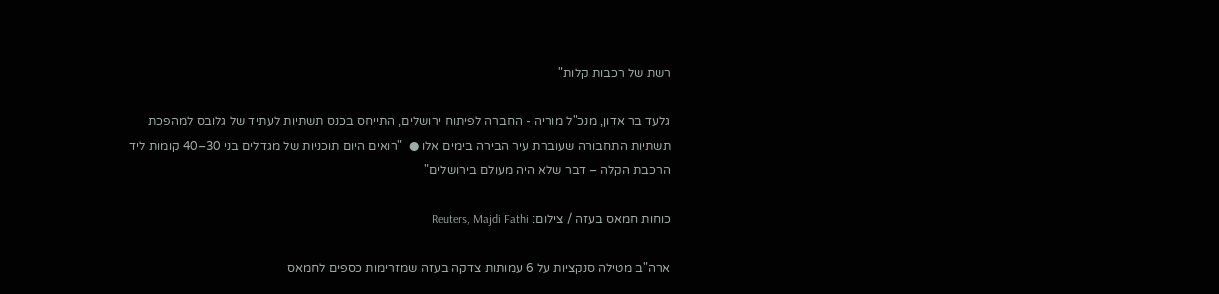רשת של רכבות קלות"

גלעד בר אדון, מנכ"ל מוריה - החברה לפיתוח ירושלים, התייחס בכנס תשתיות לעתיד של גלובס למהפכת תשתיות התחבורה שעוברת עיר הבירה בימים אלו ●  "רואים היום תוכניות של מגדלים בני 30–40 קומות ליד הרכבת הקלה – דבר שלא היה מעולם בירושלים"

כוחות חמאס בעזה / צילום: Reuters, Majdi Fathi

ארה"ב מטילה סנקציות על 6 עמותות צדקה בעזה שמזרימות כספים לחמאס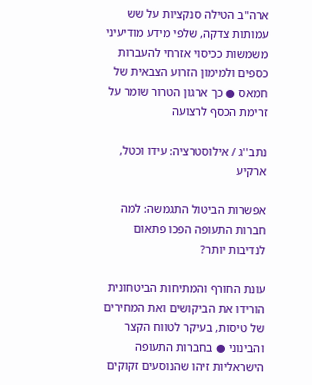ארה"ב הטילה סנקציות על שש עמותות צדקה, שלפי מידע מודיעיני משמשות ככיסוי אזרחי להעברות כספים ולמימון הזרוע הצבאית של חמאס ● כך ארגון הטרור שומר על זרימת הכסף לרצועה

נתב''ג / אילוסטרציה: עידו וכטל, ארקיע

אפשרות הביטול התגמשה: למה חברות התעופה הפכו פתאום לנדיבות יותר?

עונת החורף והמתיחות הביטחונית הורידו את הביקושים ואת המחירים של טיסות, בעיקר לטווח הקצר והבינוני ● בחברות התעופה הישראליות זיהו שהנוסעים זקוקים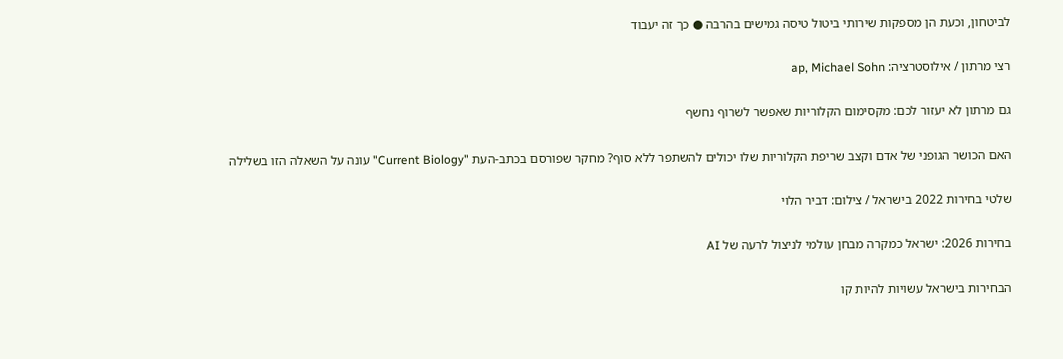לביטחון, וכעת הן מספקות שירותי ביטול טיסה גמישים בהרבה ● כך זה יעבוד

רצי מרתון / אילוסטרציה: ap, Michael Sohn

גם מרתון לא יעזור לכם: מקסימום הקלוריות שאפשר לשרוף נחשף

האם הכושר הגופני של אדם וקצב שריפת הקלוריות שלו יכולים להשתפר ללא סוף? מחקר שפורסם בכתב-העת "Current Biology" עונה על השאלה הזו בשלילה

שלטי בחירות 2022 בישראל / צילום: דביר הלוי

בחירות 2026: ישראל כמקרה מבחן עולמי לניצול לרעה של AI

הבחירות בישראל עשויות להיות קו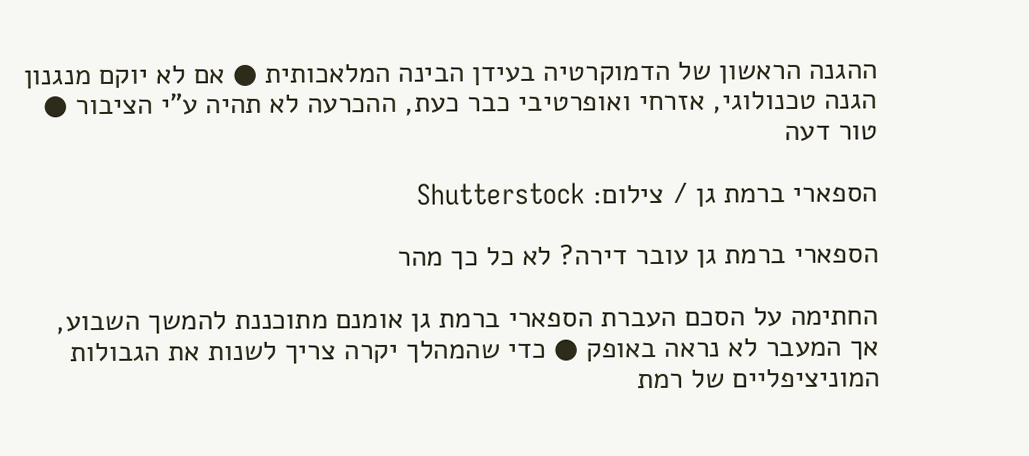ההגנה הראשון של הדמוקרטיה בעידן הבינה המלאכותית ● אם לא יוקם מנגנון הגנה טכנולוגי, אזרחי ואופרטיבי כבר כעת, ההכרעה לא תהיה ע"י הציבור ● טור דעה

הספארי ברמת גן / צילום: Shutterstock

הספארי ברמת גן עובר דירה? לא כל כך מהר

החתימה על הסכם העברת הספארי ברמת גן אומנם מתוכננת להמשך השבוע, אך המעבר לא נראה באופק ● כדי שהמהלך יקרה צריך לשנות את הגבולות המוניציפליים של רמת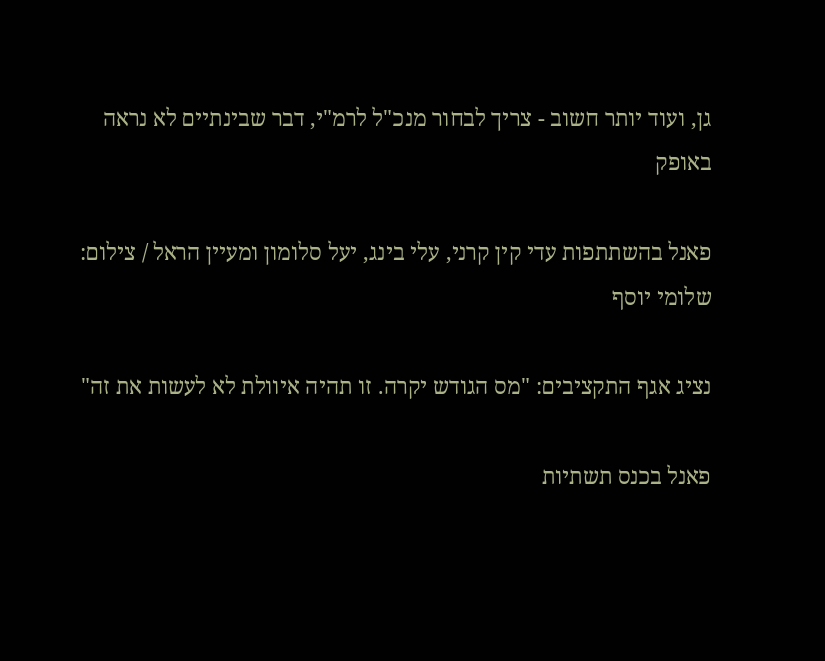גן, ועוד יותר חשוב - צריך לבחור מנכ"ל לרמ"י, דבר שבינתיים לא נראה באופק

פאנל בהשתתפות עדי קין קרני, עלי בינג, יעל סלומון ומעיין הראל / צילום: שלומי יוסף

נציג אגף התקציבים: "מס הגודש יקרה. זו תהיה איוולת לא לעשות את זה"

פאנל בכנס תשתיות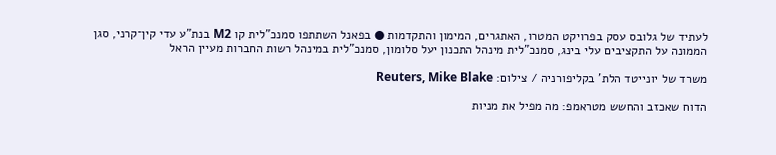לעתיד של גלובס עסק בפרויקט המטרו, האתגרים, המימון והתקדמות ● בפאנל השתתפו סמנכ"לית קו M2 בנת"ע עדי קין־קרני, סגן הממונה על התקציבים עלי בינג, סמנכ"לית מינהל התכנון יעל סלומון, סמנכ"לית במינהל רשות החברות מעיין הראל

משרד של יונייטד הלת' בקליפורניה / צילום: Reuters, Mike Blake

הדוח שאכזב והחשש מטראמפ: מה מפיל את מניות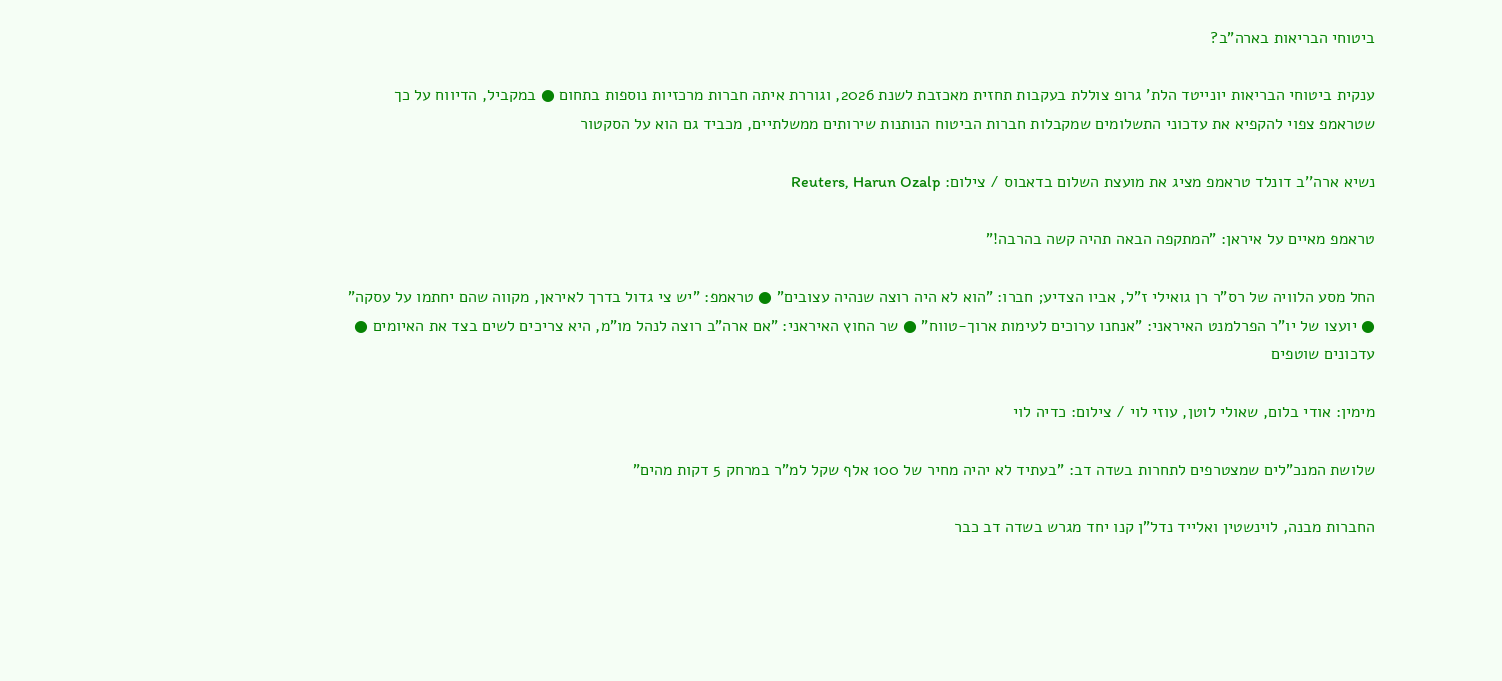ביטוחי הבריאות בארה"ב?

ענקית ביטוחי הבריאות יונייטד הלת' גרופ צוללת בעקבות תחזית מאכזבת לשנת 2026, וגוררת איתה חברות מרכזיות נוספות בתחום ● במקביל, הדיווח על כך שטראמפ צפוי להקפיא את עדכוני התשלומים שמקבלות חברות הביטוח הנותנות שירותים ממשלתיים, מכביד גם הוא על הסקטור

נשיא ארה''ב דונלד טראמפ מציג את מועצת השלום בדאבוס / צילום: Reuters, Harun Ozalp

טראמפ מאיים על איראן: "המתקפה הבאה תהיה קשה בהרבה!"

החל מסע הלוויה של רס"ר רן גואילי ז"ל, אביו הצדיע; חברו: "הוא לא היה רוצה שנהיה עצובים" ● טראמפ: "יש צי גדול בדרך לאיראן, מקווה שהם יחתמו על עסקה" ● יועצו של יו"ר הפרלמנט האיראני: "אנחנו ערוכים לעימות ארוך-טווח" ● שר החוץ האיראני: "אם ארה"ב רוצה לנהל מו"מ, היא צריכים לשים בצד את האיומים ● עדכונים שוטפים

מימין: אודי בלום, שאולי לוטן, עוזי לוי / צילום: כדיה לוי

שלושת המנכ"לים שמצטרפים לתחרות בשדה דב: "בעתיד לא יהיה מחיר של 100 אלף שקל למ"ר במרחק 5 דקות מהים"

החברות מבנה, לוינשטין ואלייד נדל"ן קנו יחד מגרש בשדה דב כבר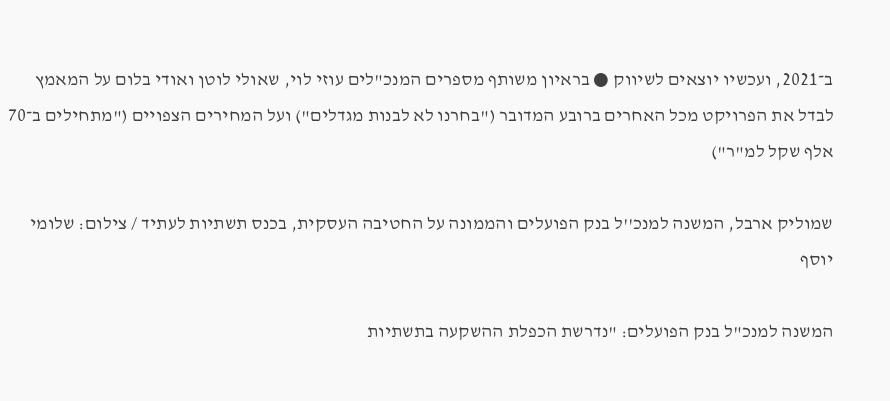ב־2021, ועכשיו יוצאים לשיווק ● בראיון משותף מספרים המנכ"לים עוזי לוי, שאולי לוטן ואודי בלום על המאמץ לבדל את הפרויקט מכל האחרים ברובע המדובר ("בחרנו לא לבנות מגדלים") ועל המחירים הצפויים ("מתחילים ב־70 אלף שקל למ"ר")

שמוליק ארבל, המשנה למנכ''ל בנק הפועלים והממונה על החטיבה העסקית, בכנס תשתיות לעתיד / צילום: שלומי יוסף

המשנה למנכ"ל בנק הפועלים: "נדרשת הכפלת ההשקעה בתשתיות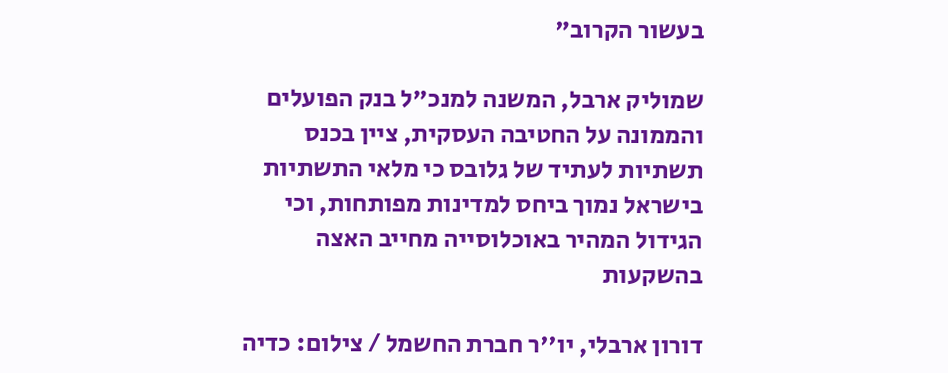בעשור הקרוב"

שמוליק ארבל, המשנה למנכ"ל בנק הפועלים והממונה על החטיבה העסקית, ציין בכנס תשתיות לעתיד של גלובס כי מלאי התשתיות בישראל נמוך ביחס למדינות מפותחות, וכי הגידול המהיר באוכלוסייה מחייב האצה בהשקעות

דורון ארבלי, יו''ר חברת החשמל / צילום: כדיה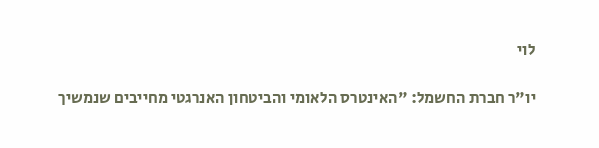לוי

יו"ר חברת החשמל: "האינטרס הלאומי והביטחון האנרגטי מחייבים שנמשיך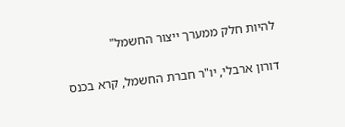להיות חלק ממערך ייצור החשמל"

דורון ארבלי, יו"ר חברת החשמל, קרא בכנס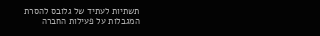תשתיות לעתיד של גלובס להסרת המגבלות על פעילות החברה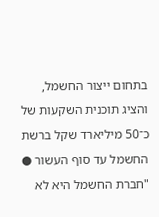בתחום ייצור החשמל, והציג תוכנית השקעות של כ־50 מיליארד שקל ברשת החשמל עד סוף העשור ● "חברת החשמל היא לא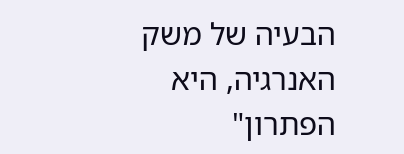הבעיה של משק האנרגיה, היא הפתרון"